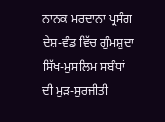ਨਾਨਕ ਮਰਦਾਨਾ ਪ੍ਰਸੰਗ
ਦੇਸ਼-ਵੰਡ ਵਿੱਚ ਗੁੰਮਸ਼ੁਦਾ ਸਿੱਖ-ਮੁਸਲਿਮ ਸਬੰਧਾਂ ਦੀ ਮੁੜ-ਸੁਰਜੀਤੀ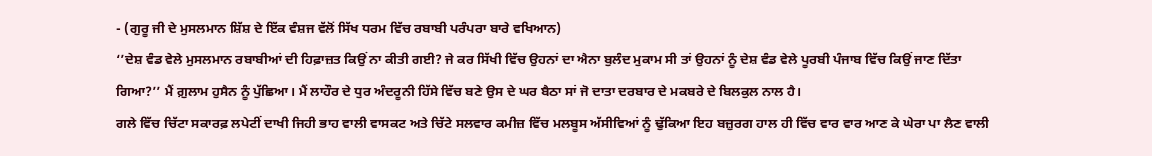- (ਗੁਰੂ ਜੀ ਦੇ ਮੁਸਲਮਾਨ ਸ਼ਿੱਸ਼ ਦੇ ਇੱਕ ਵੰਸ਼ਜ ਵੱਲੋਂ ਸਿੱਖ ਧਰਮ ਵਿੱਚ ਰਬਾਬੀ ਪਰੰਪਰਾ ਬਾਰੇ ਵਖਿਆਨ)
‘’ਦੇਸ਼ ਵੰਡ ਵੇਲੇ ਮੁਸਲਮਾਨ ਰਬਾਬੀਆਂ ਦੀ ਹਿਫ਼ਾਜ਼ਤ ਕਿਉਂ ਨਾ ਕੀਤੀ ਗਈ? ਜੇ ਕਰ ਸਿੱਖੀ ਵਿੱਚ ਉਹਨਾਂ ਦਾ ਐਨਾ ਬੁਲੰਦ ਮੁਕਾਮ ਸੀ ਤਾਂ ਉਹਨਾਂ ਨੂੰ ਦੇਸ਼ ਵੰਡ ਵੇਲੇ ਪੂਰਬੀ ਪੰਜਾਬ ਵਿੱਚ ਕਿਉਂ ਜਾਣ ਦਿੱਤਾ ਗਿਆ?’’ ਮੈਂ ਗ਼ੁਲਾਮ ਹੁਸੈਨ ਨੂੰ ਪੁੱਛਿਆ। ਮੈਂ ਲਾਹੌਰ ਦੇ ਧੁਰ ਅੰਦਰੂਨੀ ਹਿੱਸੇ ਵਿੱਚ ਬਣੇ ਉਸ ਦੇ ਘਰ ਬੈਠਾ ਸਾਂ ਜੋ ਦਾਤਾ ਦਰਬਾਰ ਦੇ ਮਕਬਰੇ ਦੇ ਬਿਲਕੁਲ ਨਾਲ ਹੈ।
ਗਲੇ ਵਿੱਚ ਚਿੱਟਾ ਸਕਾਰਫ਼ ਲਪੇਟੀਂ ਦਾਖੀ ਜਿਹੀ ਭਾਹ ਵਾਲੀ ਵਾਸਕਟ ਅਤੇ ਚਿੱਟੇ ਸਲਵਾਰ ਕਮੀਜ਼ ਵਿੱਚ ਮਲਬੂਸ ਅੱਸੀਵਿਆਂ ਨੂੰ ਢੁੱਕਿਆ ਇਹ ਬਜ਼ੁਰਗ ਹਾਲ ਹੀ ਵਿੱਚ ਵਾਰ ਵਾਰ ਆਣ ਕੇ ਘੇਰਾ ਪਾ ਲੈਣ ਵਾਲੀ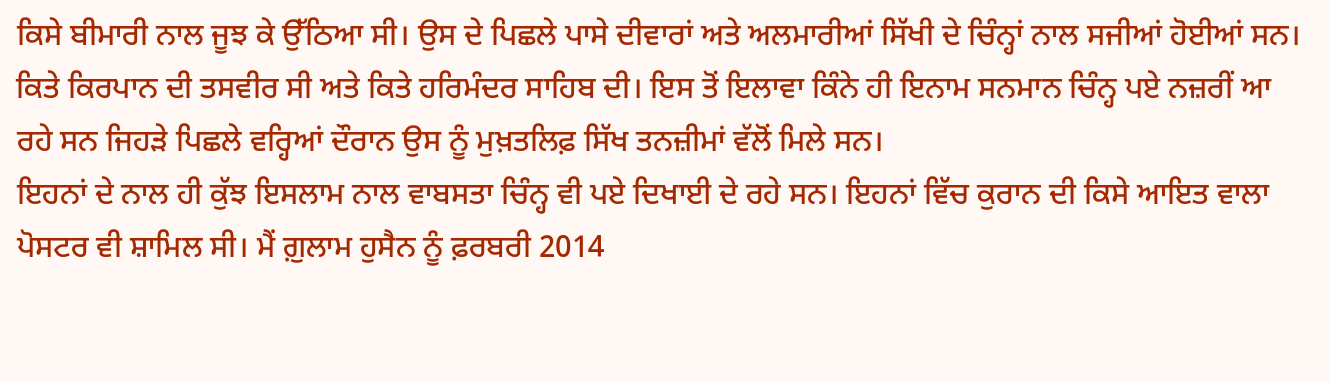ਕਿਸੇ ਬੀਮਾਰੀ ਨਾਲ ਜੂਝ ਕੇ ਉੱਠਿਆ ਸੀ। ਉਸ ਦੇ ਪਿਛਲੇ ਪਾਸੇ ਦੀਵਾਰਾਂ ਅਤੇ ਅਲਮਾਰੀਆਂ ਸਿੱਖੀ ਦੇ ਚਿੰਨ੍ਹਾਂ ਨਾਲ ਸਜੀਆਂ ਹੋਈਆਂ ਸਨ। ਕਿਤੇ ਕਿਰਪਾਨ ਦੀ ਤਸਵੀਰ ਸੀ ਅਤੇ ਕਿਤੇ ਹਰਿਮੰਦਰ ਸਾਹਿਬ ਦੀ। ਇਸ ਤੋਂ ਇਲਾਵਾ ਕਿੰਨੇ ਹੀ ਇਨਾਮ ਸਨਮਾਨ ਚਿੰਨ੍ਹ ਪਏ ਨਜ਼ਰੀਂ ਆ ਰਹੇ ਸਨ ਜਿਹੜੇ ਪਿਛਲੇ ਵਰ੍ਹਿਆਂ ਦੌਰਾਨ ਉਸ ਨੂੰ ਮੁਖ਼ਤਲਿਫ਼ ਸਿੱਖ ਤਨਜ਼ੀਮਾਂ ਵੱਲੋਂ ਮਿਲੇ ਸਨ।
ਇਹਨਾਂ ਦੇ ਨਾਲ ਹੀ ਕੁੱਝ ਇਸਲਾਮ ਨਾਲ ਵਾਬਸਤਾ ਚਿੰਨ੍ਹ ਵੀ ਪਏ ਦਿਖਾਈ ਦੇ ਰਹੇ ਸਨ। ਇਹਨਾਂ ਵਿੱਚ ਕੁਰਾਨ ਦੀ ਕਿਸੇ ਆਇਤ ਵਾਲਾ ਪੋਸਟਰ ਵੀ ਸ਼ਾਮਿਲ ਸੀ। ਮੈਂ ਗ਼ੁਲਾਮ ਹੁਸੈਨ ਨੂੰ ਫ਼ਰਬਰੀ 2014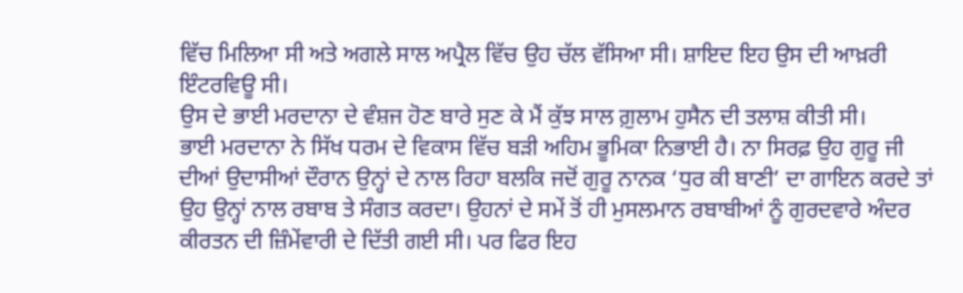ਵਿੱਚ ਮਿਲਿਆ ਸੀ ਅਤੇ ਅਗਲੇ ਸਾਲ ਅਪ੍ਰੈਲ ਵਿੱਚ ਉਹ ਚੱਲ ਵੱਸਿਆ ਸੀ। ਸ਼ਾਇਦ ਇਹ ਉਸ ਦੀ ਆਖ਼ਰੀ ਇੰਟਰਵਿਊ ਸੀ।
ਉਸ ਦੇ ਭਾਈ ਮਰਦਾਨਾ ਦੇ ਵੰਸ਼ਜ ਹੋਣ ਬਾਰੇ ਸੁਣ ਕੇ ਮੈਂ ਕੁੱਝ ਸਾਲ ਗ਼ੁਲਾਮ ਹੁਸੈਨ ਦੀ ਤਲਾਸ਼ ਕੀਤੀ ਸੀ।
ਭਾਈ ਮਰਦਾਨਾ ਨੇ ਸਿੱਖ ਧਰਮ ਦੇ ਵਿਕਾਸ ਵਿੱਚ ਬੜੀ ਅਹਿਮ ਭੂਮਿਕਾ ਨਿਭਾਈ ਹੈ। ਨਾ ਸਿਰਫ਼ ਉਹ ਗੁਰੂ ਜੀ ਦੀਆਂ ਉਦਾਸੀਆਂ ਦੌਰਾਨ ਉਨ੍ਹਾਂ ਦੇ ਨਾਲ ਰਿਹਾ ਬਲਕਿ ਜਦੋਂ ਗੁਰੂ ਨਾਨਕ ‘ਧੁਰ ਕੀ ਬਾਣੀ’ ਦਾ ਗਾਇਨ ਕਰਦੇ ਤਾਂ ਉਹ ਉਨ੍ਹਾਂ ਨਾਲ ਰਬਾਬ ਤੇ ਸੰਗਤ ਕਰਦਾ। ਉਹਨਾਂ ਦੇ ਸਮੇਂ ਤੋਂ ਹੀ ਮੁਸਲਮਾਨ ਰਬਾਬੀਆਂ ਨੂੰ ਗੁਰਦਵਾਰੇ ਅੰਦਰ ਕੀਰਤਨ ਦੀ ਜ਼ਿੰਮੇਂਵਾਰੀ ਦੇ ਦਿੱਤੀ ਗਈ ਸੀ। ਪਰ ਫਿਰ ਇਹ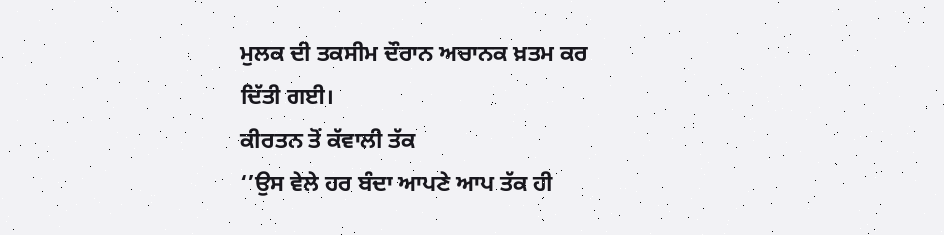ਮੁਲਕ ਦੀ ਤਕਸੀਮ ਦੌਰਾਨ ਅਚਾਨਕ ਖ਼ਤਮ ਕਰ ਦਿੱਤੀ ਗਈ।
ਕੀਰਤਨ ਤੋਂ ਕੱਵਾਲੀ ਤੱਕ
‘’ਉਸ ਵੇਲੇ ਹਰ ਬੰਦਾ ਆਪਣੇ ਆਪ ਤੱਕ ਹੀ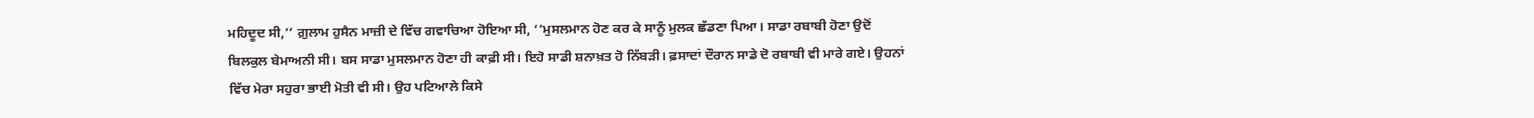ਮਹਿਦੂਦ ਸੀ,’’ ਗ਼ੁਲਾਮ ਹੁਸੈਨ ਮਾਜ਼ੀ ਦੇ ਵਿੱਚ ਗਵਾਚਿਆ ਹੋਇਆ ਸੀ, ‘’ਮੁਸਲਮਾਨ ਹੋਣ ਕਰ ਕੇ ਸਾਨੂੰ ਮੁਲਕ ਛੱਡਣਾ ਪਿਆ। ਸਾਡਾ ਰਬਾਬੀ ਹੋਣਾ ਉਦੋਂ ਬਿਲਕੁਲ ਬੇਮਾਅਨੀ ਸੀ। ਬਸ ਸਾਡਾ ਮੁਸਲਮਾਨ ਹੋਣਾ ਹੀ ਕਾਫ਼ੀ ਸੀ। ਇਹੋ ਸਾਡੀ ਸ਼ਨਾਖ਼ਤ ਹੋ ਨਿੱਬੜੀ। ਫ਼ਸਾਦਾਂ ਦੌਰਾਨ ਸਾਡੇ ਦੋ ਰਬਾਬੀ ਵੀ ਮਾਰੇ ਗਏ। ਉਹਨਾਂ ਵਿੱਚ ਮੇਰਾ ਸਹੁਰਾ ਭਾਈ ਮੋਤੀ ਵੀ ਸੀ। ਉਹ ਪਟਿਆਲੇ ਕਿਸੇ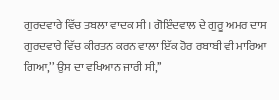ਗੁਰਦਵਾਰੇ ਵਿੱਚ ਤਬਲਾ ਵਾਦਕ ਸੀ। ਗੋਇੰਦਵਾਲ ਦੇ ਗੁਰੂ ਅਮਰ ਦਾਸ ਗੁਰਦਵਾਰੇ ਵਿੱਚ ਕੀਰਤਨ ਕਰਨ ਵਾਲਾ ਇੱਕ ਹੋਰ ਰਬਾਬੀ ਵੀ ਮਾਰਿਆ ਗਿਆ,’’ ਉਸ ਦਾ ਵਖਿਆਨ ਜਾਰੀ ਸੀ,’’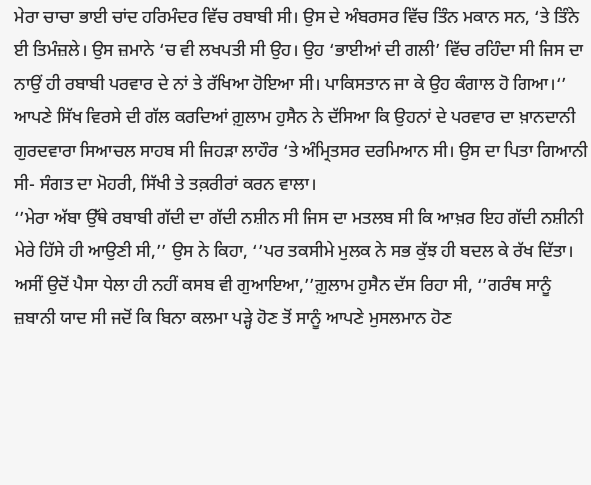ਮੇਰਾ ਚਾਚਾ ਭਾਈ ਚਾਂਦ ਹਰਿਮੰਦਰ ਵਿੱਚ ਰਬਾਬੀ ਸੀ। ਉਸ ਦੇ ਅੰਬਰਸਰ ਵਿੱਚ ਤਿੰਨ ਮਕਾਨ ਸਨ, ‘ਤੇ ਤਿੰਨੇ ਈ ਤਿਮੰਜ਼ਲੇ। ਉਸ ਜ਼ਮਾਨੇ ‘ਚ ਵੀ ਲਖਪਤੀ ਸੀ ਉਹ। ਉਹ ‘ਭਾਈਆਂ ਦੀ ਗਲੀ’ ਵਿੱਚ ਰਹਿੰਦਾ ਸੀ ਜਿਸ ਦਾ ਨਾਉਂ ਹੀ ਰਬਾਬੀ ਪਰਵਾਰ ਦੇ ਨਾਂ ਤੇ ਰੱਖਿਆ ਹੋਇਆ ਸੀ। ਪਾਕਿਸਤਾਨ ਜਾ ਕੇ ਉਹ ਕੰਗਾਲ ਹੋ ਗਿਆ।‘’
ਆਪਣੇ ਸਿੱਖ ਵਿਰਸੇ ਦੀ ਗੱਲ ਕਰਦਿਆਂ ਗ਼ੁਲਾਮ ਹੁਸੈਨ ਨੇ ਦੱਸਿਆ ਕਿ ਉਹਨਾਂ ਦੇ ਪਰਵਾਰ ਦਾ ਖ਼ਾਨਦਾਨੀ ਗੁਰਦਵਾਰਾ ਸਿਆਚਲ ਸਾਹਬ ਸੀ ਜਿਹੜਾ ਲਾਹੌਰ ‘ਤੇ ਅੰਮ੍ਰਿਤਸਰ ਦਰਮਿਆਨ ਸੀ। ਉਸ ਦਾ ਪਿਤਾ ਗਿਆਨੀ ਸੀ- ਸੰਗਤ ਦਾ ਮੋਹਰੀ, ਸਿੱਖੀ ਤੇ ਤਕ਼ਰੀਰਾਂ ਕਰਨ ਵਾਲਾ।
‘’ਮੇਰਾ ਅੱਬਾ ਉੱਥੇ ਰਬਾਬੀ ਗੱਦੀ ਦਾ ਗੱਦੀ ਨਸ਼ੀਨ ਸੀ ਜਿਸ ਦਾ ਮਤਲਬ ਸੀ ਕਿ ਆਖ਼ਰ ਇਹ ਗੱਦੀ ਨਸ਼ੀਨੀ ਮੇਰੇ ਹਿੱਸੇ ਹੀ ਆਉਣੀ ਸੀ,’’ ਉਸ ਨੇ ਕਿਹਾ, ‘’ਪਰ ਤਕਸੀਮੇ ਮੁਲਕ ਨੇ ਸਭ ਕੁੱਝ ਹੀ ਬਦਲ ਕੇ ਰੱਖ ਦਿੱਤਾ। ਅਸੀਂ ਉਦੋਂ ਪੈਸਾ ਧੇਲਾ ਹੀ ਨਹੀਂ ਕਸਬ ਵੀ ਗੁਆਇਆ,’’ਗ਼ੁਲਾਮ ਹੁਸੈਨ ਦੱਸ ਰਿਹਾ ਸੀ, ‘’ਗਰੰਥ ਸਾਨੂੰ ਜ਼ਬਾਨੀ ਯਾਦ ਸੀ ਜਦੋਂ ਕਿ ਬਿਨਾ ਕਲਮਾ ਪੜ੍ਹੇ ਹੋਣ ਤੋਂ ਸਾਨੂੰ ਆਪਣੇ ਮੁਸਲਮਾਨ ਹੋਣ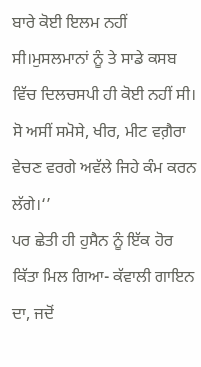ਬਾਰੇ ਕੋਈ ਇਲਮ ਨਹੀਂ ਸੀ।ਮੁਸਲਮਾਨਾਂ ਨੂੰ ਤੇ ਸਾਡੇ ਕਸਬ ਵਿੱਚ ਦਿਲਚਸਪੀ ਹੀ ਕੋਈ ਨਹੀਂ ਸੀ। ਸੋ ਅਸੀਂ ਸਮੋਸੇ, ਖੀਰ, ਮੀਟ ਵਗ਼ੈਰਾ ਵੇਚਣ ਵਰਗੇ ਅਵੱਲੇ ਜਿਹੇ ਕੰਮ ਕਰਨ ਲੱਗੇ।‘’
ਪਰ ਛੇਤੀ ਹੀ ਹੁਸੈਨ ਨੂੰ ਇੱਕ ਹੋਰ ਕਿੱਤਾ ਮਿਲ ਗਿਆ- ਕੱਵਾਲੀ ਗਾਇਨ ਦਾ, ਜਦੋਂ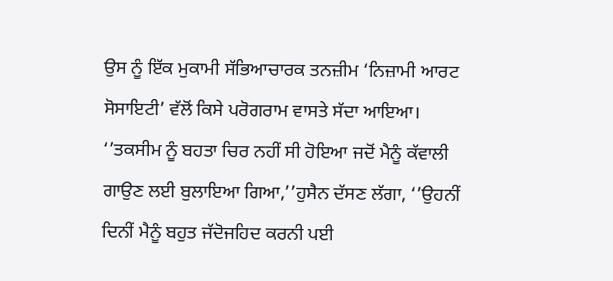ਉਸ ਨੂੰ ਇੱਕ ਮੁਕਾਮੀ ਸੱਭਿਆਚਾਰਕ ਤਨਜ਼ੀਮ ‘ਨਿਜ਼ਾਮੀ ਆਰਟ ਸੋਸਾਇਟੀ’ ਵੱਲੋਂ ਕਿਸੇ ਪਰੋਗਰਾਮ ਵਾਸਤੇ ਸੱਦਾ ਆਇਆ।
‘’ਤਕਸੀਮ ਨੂੰ ਬਹਤਾ ਚਿਰ ਨਹੀਂ ਸੀ ਹੋਇਆ ਜਦੋਂ ਮੈਨੂੰ ਕੱਵਾਲੀ ਗਾਉਣ ਲਈ ਬੁਲਾਇਆ ਗਿਆ,’’ਹੁਸੈਨ ਦੱਸਣ ਲੱਗਾ, ‘’ਉਹਨੀਂ ਦਿਨੀਂ ਮੈਨੂੰ ਬਹੁਤ ਜੱਦੋਜਹਿਦ ਕਰਨੀ ਪਈ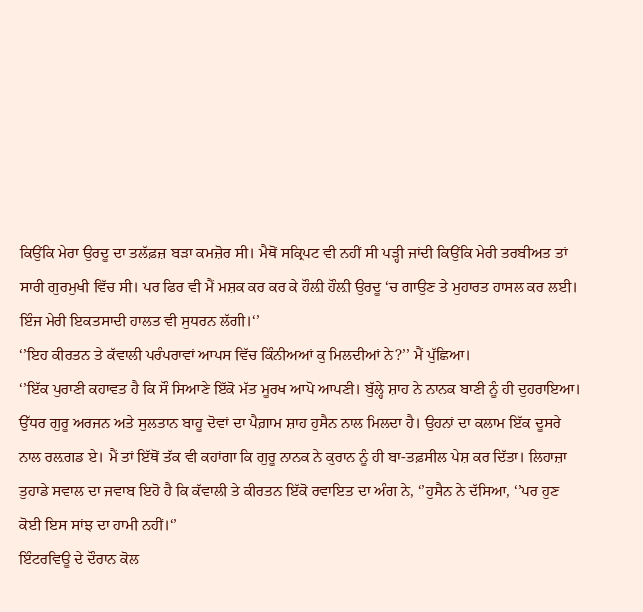ਕਿਉਂਕਿ ਮੇਰਾ ਉਰਦੂ ਦਾ ਤਲੱਫ਼ਜ਼ ਬੜਾ ਕਮਜ਼ੋਰ ਸੀ। ਮੈਥੋਂ ਸਕ੍ਰਿਪਟ ਵੀ ਨਹੀਂ ਸੀ ਪੜ੍ਹੀ ਜਾਂਦੀ ਕਿਉਂਕਿ ਮੇਰੀ ਤਰਬੀਅਤ ਤਾਂ ਸਾਰੀ ਗੁਰਮੁਖੀ ਵਿੱਚ ਸੀ। ਪਰ ਫਿਰ ਵੀ ਮੈਂ ਮਸ਼ਕ ਕਰ ਕਰ ਕੇ ਹੌਲ਼ੀ ਹੌਲ਼ੀ ਉਰਦੂ ‘ਚ ਗਾਉਣ ਤੇ ਮੁਹਾਰਤ ਹਾਸਲ ਕਰ ਲਈ। ਇੰਜ ਮੇਰੀ ਇਕਤਸਾਦੀ ਹਾਲਤ ਵੀ ਸੁਧਰਨ ਲੱਗੀ।‘’
‘’ਇਹ ਕੀਰਤਨ ਤੇ ਕੱਵਾਲੀ ਪਰੰਪਰਾਵਾਂ ਆਪਸ ਵਿੱਚ ਕਿੰਨੀਅਆਂ ਕੁ ਮਿਲਦੀਆਂ ਨੇ?’’ ਮੈਂ ਪੁੱਛਿਆ।
‘’ਇੱਕ ਪੁਰਾਣੀ ਕਹਾਵਤ ਹੈ ਕਿ ਸੌ ਸਿਆਣੇ ਇੱਕੋ ਮੱਤ ਮੂਰਖ ਆਪੋ ਆਪਣੀ। ਬੁੱਲ੍ਹੇ ਸ਼ਾਹ ਨੇ ਨਾਨਕ ਬਾਣੀ ਨੂੰ ਹੀ ਦੁਹਰਾਇਆ। ਉੱਧਰ ਗੁਰੂ ਅਰਜਨ ਅਤੇ ਸੁਲਤਾਨ ਬਾਹੂ ਦੋਵਾਂ ਦਾ ਪੈਗ਼ਾਮ ਸ਼ਾਹ ਹੁਸੈਨ ਨਾਲ ਮਿਲਦਾ ਹੈ। ਉਹਨਾਂ ਦਾ ਕਲਾਮ ਇੱਕ ਦੂਸਰੇ ਨਾਲ ਰਲ਼ਗਡ ਏ। ਮੈਂ ਤਾਂ ਇੱਥੋਂ ਤੱਕ ਵੀ ਕਹਾਂਗਾ ਕਿ ਗੁਰੂ ਨਾਨਕ ਨੇ ਕੁਰਾਨ ਨੂੰ ਹੀ ਬਾ-ਤਫ਼ਸੀਲ ਪੇਸ਼ ਕਰ ਦਿੱਤਾ। ਲਿਹਾਜ਼ਾ ਤੁਹਾਡੇ ਸਵਾਲ ਦਾ ਜਵਾਬ ਇਹੋ ਹੈ ਕਿ ਕੱਵਾਲੀ ਤੇ ਕੀਰਤਨ ਇੱਕੋ ਰਵਾਇਤ ਦਾ ਅੰਗ ਨੇ, ‘’ਹੁਸੈਨ ਨੇ ਦੱਸਿਆ, ‘’ਪਰ ਹੁਣ ਕੋਈ ਇਸ ਸਾਂਝ ਦਾ ਹਾਮੀ ਨਹੀਂ।‘’
ਇੰਟਰਵਿਊ ਦੇ ਦੌਰਾਨ ਕੋਲ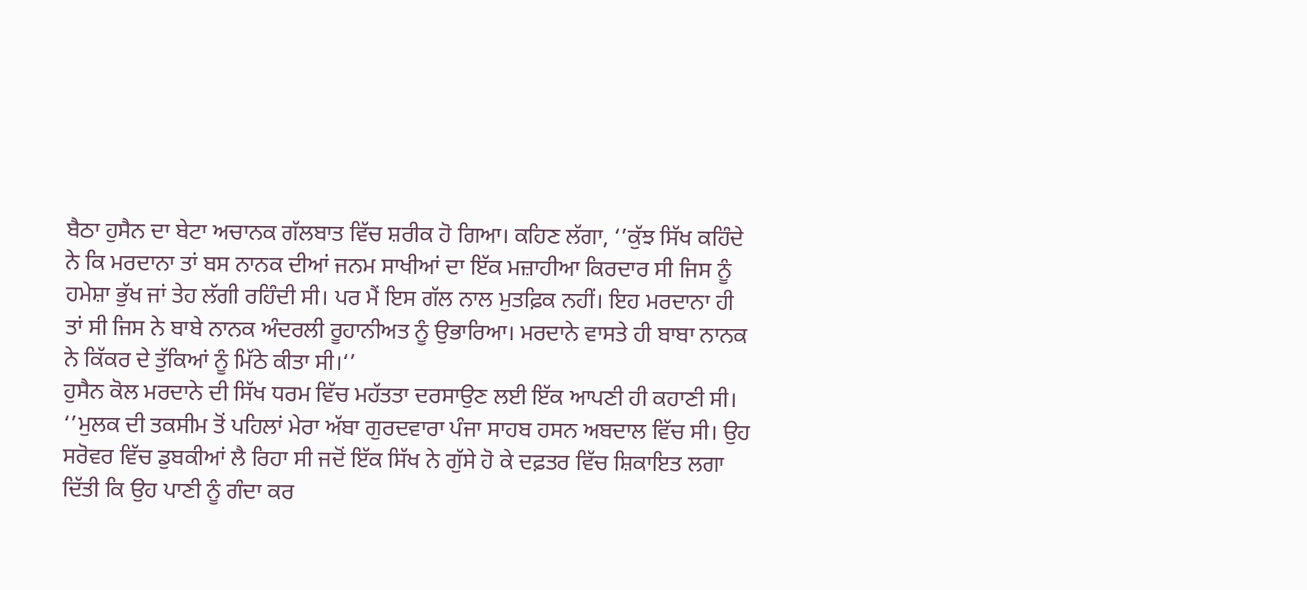ਬੈਠਾ ਹੁਸੈਨ ਦਾ ਬੇਟਾ ਅਚਾਨਕ ਗੱਲਬਾਤ ਵਿੱਚ ਸ਼ਰੀਕ ਹੋ ਗਿਆ। ਕਹਿਣ ਲੱਗਾ, ‘’ਕੁੱਝ ਸਿੱਖ ਕਹਿੰਦੇ ਨੇ ਕਿ ਮਰਦਾਨਾ ਤਾਂ ਬਸ ਨਾਨਕ ਦੀਆਂ ਜਨਮ ਸਾਖੀਆਂ ਦਾ ਇੱਕ ਮਜ਼ਾਹੀਆ ਕਿਰਦਾਰ ਸੀ ਜਿਸ ਨੂੰ ਹਮੇਸ਼ਾ ਭੁੱਖ ਜਾਂ ਤੇਹ ਲੱਗੀ ਰਹਿੰਦੀ ਸੀ। ਪਰ ਮੈਂ ਇਸ ਗੱਲ ਨਾਲ ਮੁਤਫ਼ਿਕ ਨਹੀਂ। ਇਹ ਮਰਦਾਨਾ ਹੀ ਤਾਂ ਸੀ ਜਿਸ ਨੇ ਬਾਬੇ ਨਾਨਕ ਅੰਦਰਲੀ ਰੂਹਾਨੀਅਤ ਨੂੰ ਉਭਾਰਿਆ। ਮਰਦਾਨੇ ਵਾਸਤੇ ਹੀ ਬਾਬਾ ਨਾਨਕ ਨੇ ਕਿੱਕਰ ਦੇ ਤੁੱਕਿਆਂ ਨੂੰ ਮਿੱਠੇ ਕੀਤਾ ਸੀ।‘’
ਹੁਸੈਨ ਕੋਲ ਮਰਦਾਨੇ ਦੀ ਸਿੱਖ ਧਰਮ ਵਿੱਚ ਮਹੱਤਤਾ ਦਰਸਾਉਣ ਲਈ ਇੱਕ ਆਪਣੀ ਹੀ ਕਹਾਣੀ ਸੀ।
‘’ਮੁਲਕ ਦੀ ਤਕਸੀਮ ਤੋਂ ਪਹਿਲਾਂ ਮੇਰਾ ਅੱਬਾ ਗੁਰਦਵਾਰਾ ਪੰਜਾ ਸਾਹਬ ਹਸਨ ਅਬਦਾਲ ਵਿੱਚ ਸੀ। ਉਹ ਸਰੋਵਰ ਵਿੱਚ ਡੁਬਕੀਆਂ ਲੈ ਰਿਹਾ ਸੀ ਜਦੋਂ ਇੱਕ ਸਿੱਖ ਨੇ ਗੁੱਸੇ ਹੋ ਕੇ ਦਫ਼ਤਰ ਵਿੱਚ ਸ਼ਿਕਾਇਤ ਲਗਾ ਦਿੱਤੀ ਕਿ ਉਹ ਪਾਣੀ ਨੂੰ ਗੰਦਾ ਕਰ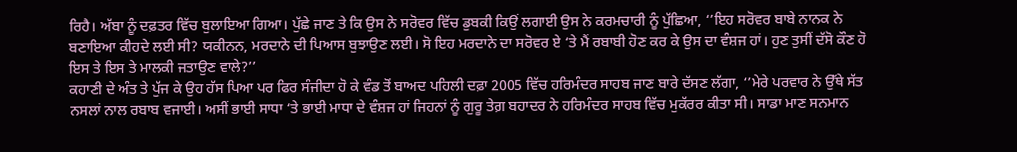ਰਿਹੈ। ਅੱਬਾ ਨੂੰ ਦਫ਼ਤਰ ਵਿੱਚ ਬੁਲਾਇਆ ਗਿਆ। ਪੁੱਛੇ ਜਾਣ ਤੇ ਕਿ ਉਸ ਨੇ ਸਰੋਵਰ ਵਿੱਚ ਡੁਬਕੀ ਕਿਉਂ ਲਗਾਈ ਉਸ ਨੇ ਕਰਮਚਾਰੀ ਨੂੰ ਪੁੱਛਿਆ, ‘’ਇਹ ਸਰੋਵਰ ਬਾਬੇ ਨਾਨਕ ਨੇ ਬਣਾਇਆ ਕੀਹਦੇ ਲਈ ਸੀ? ਯਕੀਨਨ, ਮਰਦਾਨੇ ਦੀ ਪਿਆਸ ਬੁਝਾਉਣ ਲਈ। ਸੋ ਇਹ ਮਰਦਾਨੇ ਦਾ ਸਰੋਵਰ ਏ ‘ਤੇ ਮੈਂ ਰਬਾਬੀ ਹੋਣ ਕਰ ਕੇ ਉਸ ਦਾ ਵੰਸ਼ਜ ਹਾਂ। ਹੁਣ ਤੁਸੀਂ ਦੱਸੋ ਕੌਣ ਹੋ ਇਸ ਤੇ ਇਸ ਤੇ ਮਾਲਕੀ ਜਤਾਉਣ ਵਾਲੇ?’’
ਕਹਾਣੀ ਦੇ ਅੰਤ ਤੇ ਪੁੱਜ ਕੇ ਉਹ ਹੱਸ ਪਿਆ ਪਰ ਫਿਰ ਸੰਜੀਦਾ ਹੋ ਕੇ ਵੰਡ ਤੋਂ ਬਾਅਦ ਪਹਿਲੀ ਦਫ਼ਾ 2005 ਵਿੱਚ ਹਰਿਮੰਦਰ ਸਾਹਬ ਜਾਣ ਬਾਰੇ ਦੱਸਣ ਲੱਗਾ, ‘’ਮੇਰੇ ਪਰਵਾਰ ਨੇ ਉੱਥੇ ਸੱਤ ਨਸਲਾਂ ਨਾਲ ਰਬਾਬ ਵਜਾਈ। ਅਸੀਂ ਭਾਈ ਸਾਧਾ ‘ਤੇ ਭਾਈ ਮਾਧਾ ਦੇ ਵੰਸ਼ਜ ਹਾਂ ਜਿਹਨਾਂ ਨੂੰ ਗੁਰੂ ਤੇਗ਼ ਬਹਾਦਰ ਨੇ ਹਰਿਮੰਦਰ ਸਾਹਬ ਵਿੱਚ ਮੁਕੱਰਰ ਕੀਤਾ ਸੀ। ਸਾਡਾ ਮਾਣ ਸਨਮਾਨ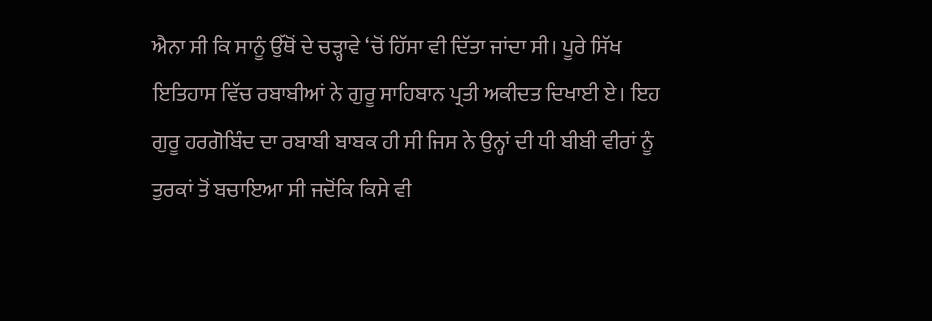ਐਨਾ ਸੀ ਕਿ ਸਾਨੂੰ ਉੱਥੋਂ ਦੇ ਚੜ੍ਹਾਵੇ ‘ਚੋਂ ਹਿੱਸਾ ਵੀ ਦਿੱਤਾ ਜਾਂਦਾ ਸੀ। ਪੂਰੇ ਸਿੱਖ ਇਤਿਹਾਸ ਵਿੱਚ ਰਬਾਬੀਆਂ ਨੇ ਗੁਰੂ ਸਾਹਿਬਾਨ ਪ੍ਰਤੀ ਅਕੀਦਤ ਦਿਖਾਈ ਏ। ਇਹ ਗੁਰੂ ਹਰਗੋਬਿੰਦ ਦਾ ਰਬਾਬੀ ਬਾਬਕ ਹੀ ਸੀ ਜਿਸ ਨੇ ਉਨ੍ਹਾਂ ਦੀ ਧੀ ਬੀਬੀ ਵੀਰਾਂ ਨੂੰ ਤੁਰਕਾਂ ਤੋਂ ਬਚਾਇਆ ਸੀ ਜਦੋਂਕਿ ਕਿਸੇ ਵੀ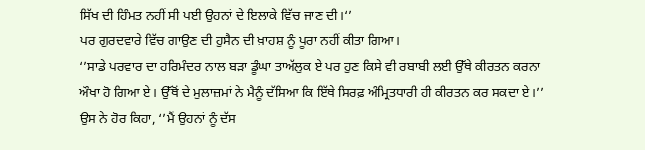ਸਿੱਖ ਦੀ ਹਿੰਮਤ ਨਹੀਂ ਸੀ ਪਈ ਉਹਨਾਂ ਦੇ ਇਲਾਕੇ ਵਿੱਚ ਜਾਣ ਦੀ।‘’
ਪਰ ਗੁਰਦਵਾਰੇ ਵਿੱਚ ਗਾਉਣ ਦੀ ਹੁਸੈਨ ਦੀ ਖ਼ਾਹਸ਼ ਨੂੰ ਪੂਰਾ ਨਹੀਂ ਕੀਤਾ ਗਿਆ।
‘’ਸਾਡੇ ਪਰਵਾਰ ਦਾ ਹਰਿਮੰਦਰ ਨਾਲ ਬੜਾ ਡੂੰਘਾ ਤਾਅੱਲੁਕ ਏ ਪਰ ਹੁਣ ਕਿਸੇ ਵੀ ਰਬਾਬੀ ਲਈ ਉੱਥੇ ਕੀਰਤਨ ਕਰਨਾ ਔਖਾ ਹੋ ਗਿਆ ਏ। ਉੱਥੋਂ ਦੇ ਮੁਲਾਜ਼ਮਾਂ ਨੇ ਮੈਨੂੰ ਦੱਸਿਆ ਕਿ ਇੱਥੇ ਸਿਰਫ਼ ਅੰਮ੍ਰਿਤਧਾਰੀ ਹੀ ਕੀਰਤਨ ਕਰ ਸਕਦਾ ਏ।’’ ਉਸ ਨੇ ਹੋਰ ਕਿਹਾ, ‘’ਮੈਂ ਉਹਨਾਂ ਨੂੰ ਦੱਸ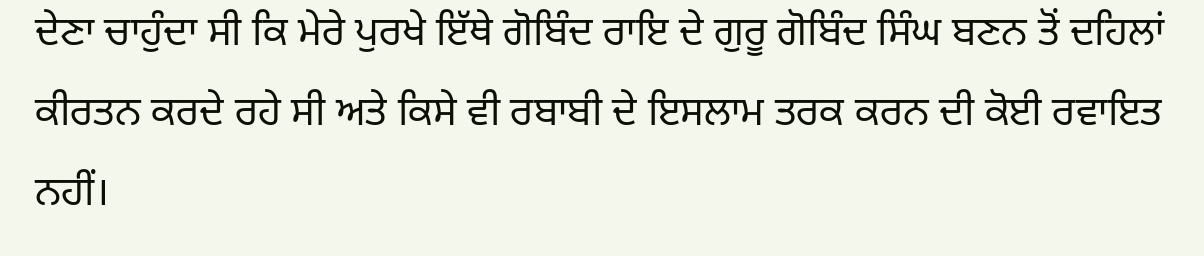ਦੇਣਾ ਚਾਹੁੰਦਾ ਸੀ ਕਿ ਮੇਰੇ ਪੁਰਖੇ ਇੱਥੇ ਗੋਬਿੰਦ ਰਾਇ ਦੇ ਗੁਰੂ ਗੋਬਿੰਦ ਸਿੰਘ ਬਣਨ ਤੋਂ ਦਹਿਲਾਂ ਕੀਰਤਨ ਕਰਦੇ ਰਹੇ ਸੀ ਅਤੇ ਕਿਸੇ ਵੀ ਰਬਾਬੀ ਦੇ ਇਸਲਾਮ ਤਰਕ ਕਰਨ ਦੀ ਕੋਈ ਰਵਾਇਤ ਨਹੀਂ।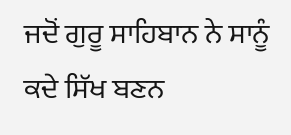ਜਦੋਂ ਗੁਰੂ ਸਾਹਿਬਾਨ ਨੇ ਸਾਨੂੰ ਕਦੇ ਸਿੱਖ ਬਣਨ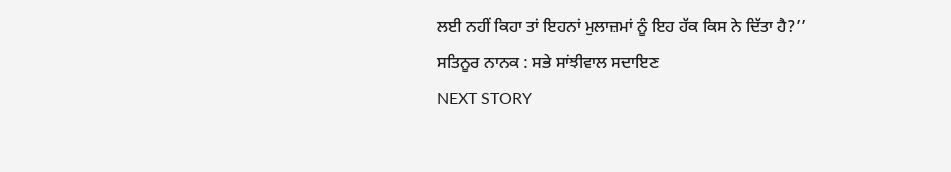ਲਈ ਨਹੀਂ ਕਿਹਾ ਤਾਂ ਇਹਨਾਂ ਮੁਲਾਜ਼ਮਾਂ ਨੂੰ ਇਹ ਹੱਕ ਕਿਸ ਨੇ ਦਿੱਤਾ ਹੈ?’’
ਸਤਿਨੂਰ ਨਾਨਕ : ਸਭੇ ਸਾਂਝੀਵਾਲ ਸਦਾਇਣ
NEXT STORY